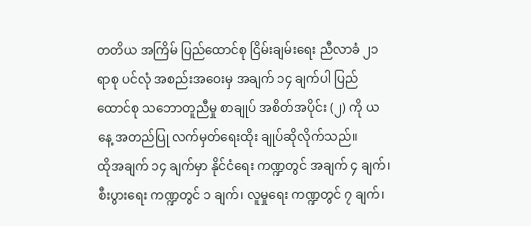တတိယ အကြိမ် ပြည်ထောင်စု ငြိမ်းချမ်းရေး ညီလာခံ ၂၁ ရာစု ပင်လုံ အစည်းအဝေးမှ အချက် ၁၄ ချက်ပါ ပြည်ထောင်စု သဘောတူညီမှု စာချုပ် အစိတ်အပိုင်း (၂) ကို ယနေ့ အတည်ပြု လက်မှတ်ရေးထိုး ချုပ်ဆိုလိုက်သည်။
ထိုအချက် ၁၄ ချက်မှာ နိုင်ငံရေး ကဏ္ဍတွင် အချက် ၄ ချက်၊ စီးပွားရေး ကဏ္ဍတွင် ၁ ချက်၊ လူမှုရေး ကဏ္ဍတွင် ၇ ချက်၊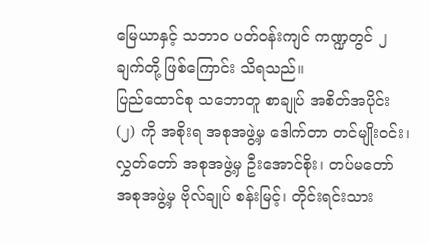မြေယာနှင့် သဘာဝ ပတ်ဝန်းကျင် ကဏ္ဍတွင် ၂ ချက်တို့ ဖြစ်ကြောင်း သိရသည်။
ပြည်ထောင်စု သဘောတူ စာချုပ် အစိတ်အပိုင်း (၂) ကို အစိုးရ အစုအဖွဲ့မှ ဒေါက်တာ တင်မျိုးဝင်း၊ လွှတ်တော် အစုအဖွဲ့မှ ဦးအောင်စိုး၊ တပ်မတော် အစုအဖွဲ့မှ ဗိုလ်ချုပ် စန်းမြင့်၊ တိုင်းရင်းသား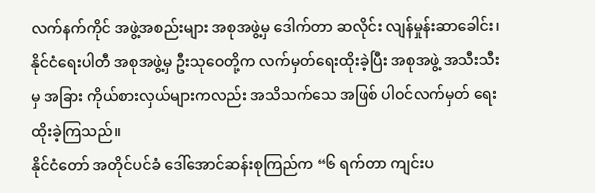လက်နက်ကိုင် အဖွဲ့အစည်းများ အစုအဖွဲ့မှ ဒေါက်တာ ဆလိုင်း လျန်မှုန်းဆာခေါင်း၊ နိုင်ငံရေးပါတီ အစုအဖွဲ့မှ ဦးသုဝေတို့က လက်မှတ်ရေးထိုးခဲ့ပြီး အစုအဖွဲ့ အသီးသီး မှ အခြား ကိုယ်စားလှယ်များကလည်း အသိသက်သေ အဖြစ် ပါဝင်လက်မှတ် ရေးထိုးခဲ့ကြသည်။
နိုင်ငံတော် အတိုင်ပင်ခံ ဒေါ်အောင်ဆန်းစုကြည်က “၆ ရက်တာ ကျင်းပ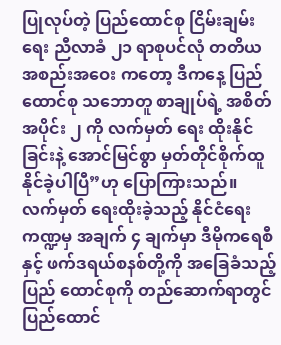ပြုလုပ်တဲ့ ပြည်ထောင်စု ငြိမ်းချမ်းရေး ညီလာခံ ၂၁ ရာစုပင်လုံ တတိယ အစည်းအဝေး ကတော့ ဒီကနေ့ ပြည်ထောင်စု သဘောတူ စာချုပ်ရဲ့ အစိတ်အပိုင်း ၂ ကို လက်မှတ် ရေး ထိုးနိုင်ခြင်းနဲ့ အောင်မြင်စွာ မှတ်တိုင်စိုက်ထူ နိုင်ခဲ့ပါပြီ”ဟု ပြောကြားသည်။
လက်မှတ် ရေးထိုးခဲ့သည့် နိုင်ငံရေး ကဏ္ဍမှ အချက် ၄ ချက်မှာ ဒီမိုကရေစီနှင့် ဖက်ဒရယ်စနစ်တို့ကို အခြေခံသည့် ပြည် ထောင်စုကို တည်ဆောက်ရာတွင် ပြည်ထောင်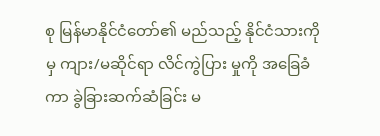စု မြန်မာနိုင်ငံတော်၏ မည်သည့် နိုင်ငံသားကိုမှ ကျား/မဆိုင်ရာ လိင်ကွဲပြား မှုကို အခြေခံကာ ခွဲခြားဆက်ဆံခြင်း မ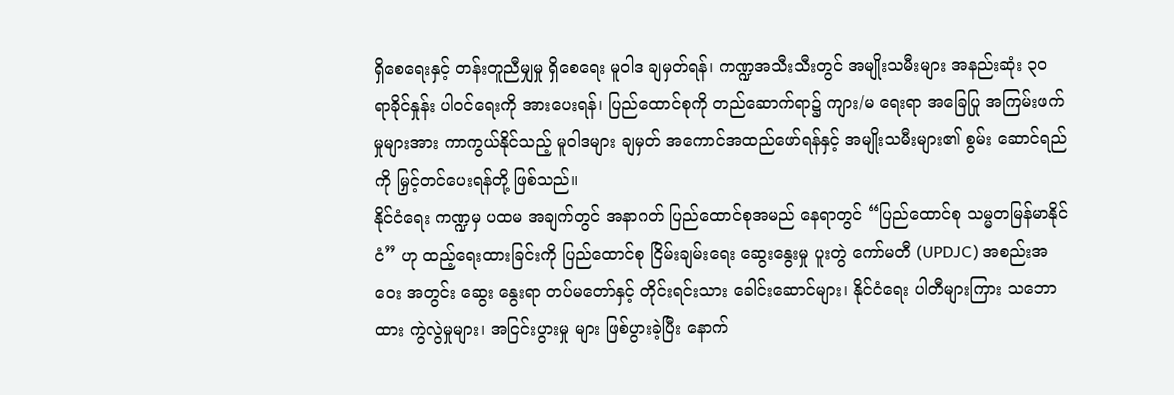ရှိစေရေးနှင့် တန်းတူညီမျှမှု ရှိစေရေး မူဝါဒ ချမှတ်ရန်၊ ကဏ္ဍအသီးသီးတွင် အမျိုးသမီးများ အနည်းဆုံး ၃၀ ရာခိုင်နှုန်း ပါဝင်ရေးကို အားပေးရန်၊ ပြည်ထောင်စုကို တည်ဆောက်ရာ၌ ကျား/မ ရေးရာ အခြေပြု အကြမ်းဖက်မှုများအား ကာကွယ်နိုင်သည့် မူဝါဒများ ချမှတ် အကောင်အထည်ဖော်ရန်နှင့် အမျိုးသမီးများ၏ စွမ်း ဆောင်ရည်ကို မြှင့်တင်ပေးရန်တို့ ဖြစ်သည်။
နိုင်ငံရေး ကဏ္ဍမှ ပထမ အချက်တွင် အနာဂတ် ပြည်ထောင်စုအမည် နေရာတွင် “ပြည်ထောင်စု သမ္မတမြန်မာနိုင်ငံ” ဟု ထည့်ရေးထားခြင်းကို ပြည်ထောင်စု ငြိမ်းချမ်းရေး ဆွေးနွေးမှု ပူးတွဲ ကော်မတီ (UPDJC) အစည်းအဝေး အတွင်း ဆွေး နွေးရာ တပ်မတော်နှင့် တိုင်းရင်းသား ခေါင်းဆောင်များ၊ နိုင်ငံရေး ပါတီများကြား သဘောထား ကွဲလွဲမှုများ၊ အငြင်းပွားမှု များ ဖြစ်ပွားခဲ့ပြီး နောက်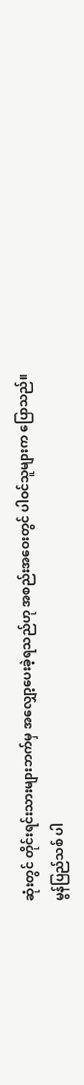ဆုံးတွင် တိုင်းရင်းသားများဘက်မှ အလျှော့ပေးခဲ့ရသည်ဟု အစည်းအဝေးတွင် ပါဝင်သူများက ပြောသည်။
မွန်ပြည်သစ် ပါ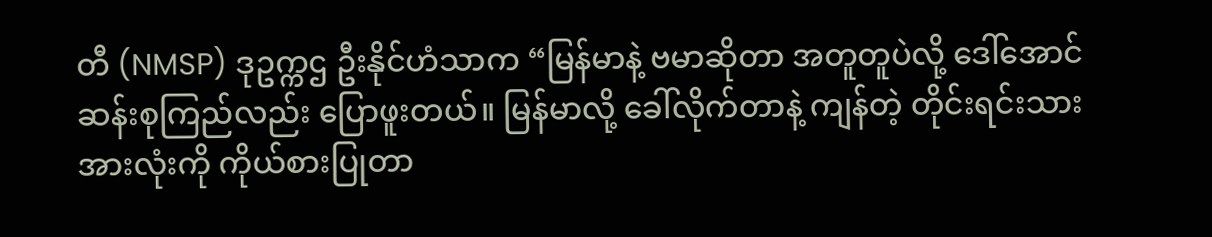တီ (NMSP) ဒုဥက္ကဌ ဦးနိုင်ဟံသာက “မြန်မာနဲ့ ဗမာဆိုတာ အတူတူပဲလို့ ဒေါ်အောင်ဆန်းစုကြည်လည်း ပြောဖူးတယ်။ မြန်မာလို့ ခေါ်လိုက်တာနဲ့ ကျန်တဲ့ တိုင်းရင်းသား အားလုံးကို ကိုယ်စားပြုတာ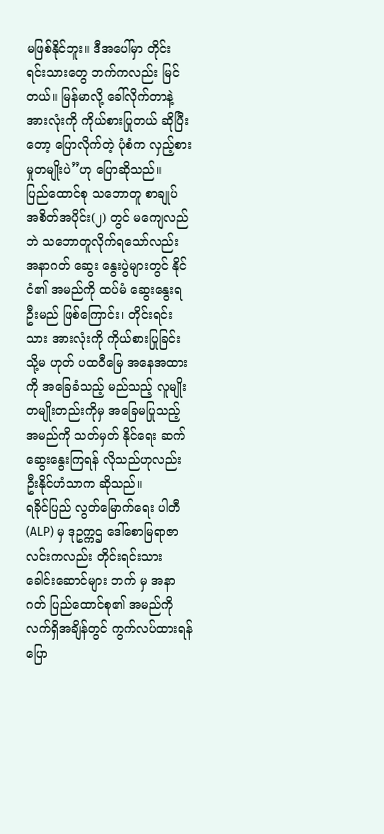မဖြစ်နိုင်ဘူး။ ဒီအပေါ်မှာ တိုင်း ရင်းသားတွေ ဘက်ကလည်း မြင်တယ်။ မြန်မာလို့ ခေါ်လိုက်တာနဲ့ အားလုံးကို ကိုယ်စားပြုတယ် ဆိုပြီးတော့ ပြောလိုက်တဲ့ ပုံစံက လှည့်စားမှုတမျိုးပဲ”ဟု ပြောဆိုသည်။
ပြည်ထောင်စု သဘောတူ စာချုပ် အစိတ်အပိုင်း(၂) တွင် မကျေလည်ဘဲ သဘောတူလိုက်ရသော်လည်း အနာဂတ် ဆွေး နွေးပွဲများတွင် နိုင်ငံ၏ အမည်ကို ထပ်မံ ဆွေးနွေးရဦးမည် ဖြစ်ကြောင်း၊ တိုင်းရင်းသား အားလုံးကို ကိုယ်စားပြုခြင်း သို့မ ဟုတ် ပထဝီမြေ အနေအထားကို အခြေခံသည့် မည်သည့် လူမျိုး တမျိုးတည်းကိုမှ အခြေမပြုသည့် အမည်ကို သတ်မှတ် နိုင်ရေး ဆက်ဆွေးနွေးကြရန် လိုသည်ဟုလည်း ဦးနိုင်ဟံသာက ဆိုသည်။
ရခိုင်ပြည် လွတ်မြောက်ရေး ပါတီ (ALP) မှ ဒုဥက္ကဌ ဒေါ်စောမြရာဇာလင်းကလည်း တိုင်းရင်းသား ခေါင်းဆောင်များ ဘက် မှ အနာဂတ် ပြည်ထောင်စု၏ အမည်ကို လက်ရှိအချိန်တွင် ကွက်လပ်ထားရန် ပြော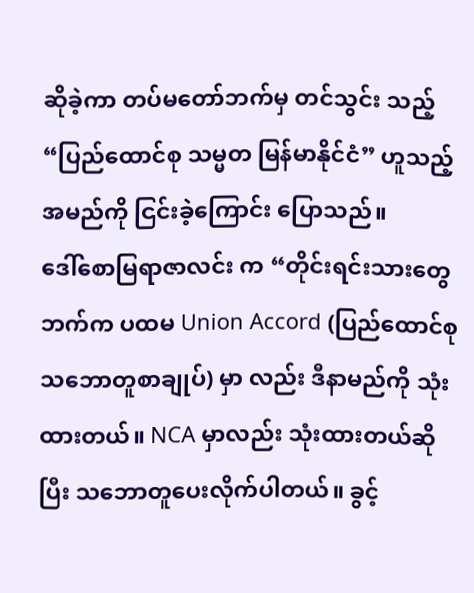ဆိုခဲ့ကာ တပ်မတော်ဘက်မှ တင်သွင်း သည့် “ပြည်ထောင်စု သမ္မတ မြန်မာနိုင်ငံ” ဟူသည့် အမည်ကို ငြင်းခဲ့ကြောင်း ပြောသည်။
ဒေါ်စောမြရာဇာလင်း က “တိုင်းရင်းသားတွေ ဘက်က ပထမ Union Accord (ပြည်ထောင်စု သဘောတူစာချုပ်) မှာ လည်း ဒီနာမည်ကို သုံးထားတယ်။ NCA မှာလည်း သုံးထားတယ်ဆိုပြီး သဘောတူပေးလိုက်ပါတယ်။ ခွင့်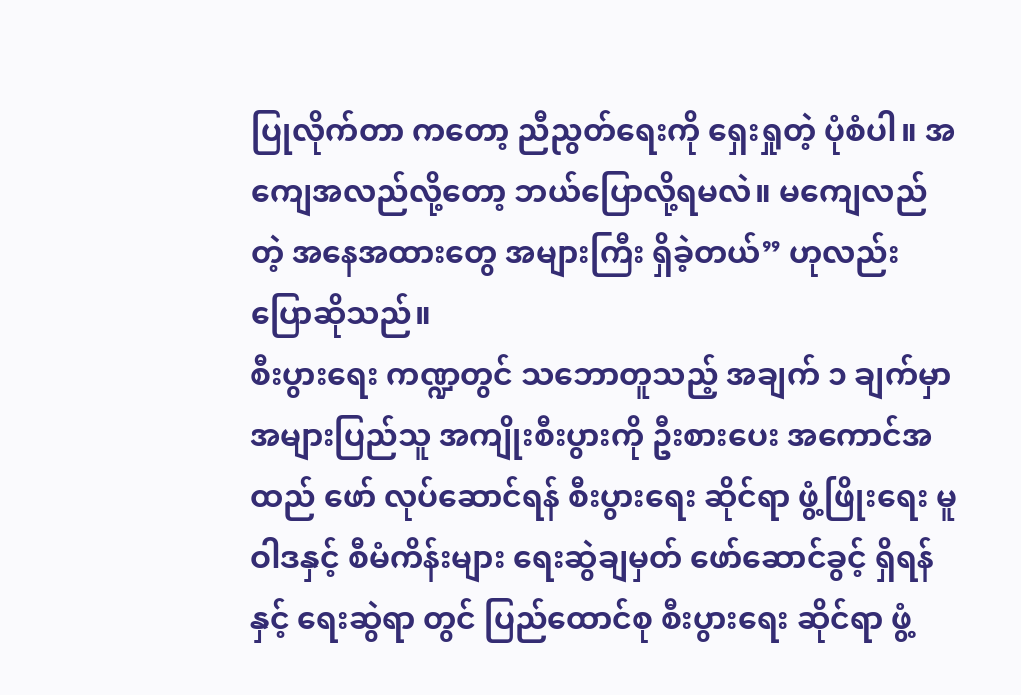ပြုလိုက်တာ ကတော့ ညီညွတ်ရေးကို ရှေးရှုတဲ့ ပုံစံပါ။ အကျေအလည်လို့တော့ ဘယ်ပြောလို့ရမလဲ။ မကျေလည်တဲ့ အနေအထားတွေ အများကြီး ရှိခဲ့တယ်” ဟုလည်း ပြောဆိုသည်။
စီးပွားရေး ကဏ္ဍတွင် သဘောတူသည့် အချက် ၁ ချက်မှာ အများပြည်သူ အကျိုးစီးပွားကို ဦးစားပေး အကောင်အထည် ဖော် လုပ်ဆောင်ရန် စီးပွားရေး ဆိုင်ရာ ဖွံ့ဖြိုးရေး မူဝါဒနှင့် စီမံကိန်းများ ရေးဆွဲချမှတ် ဖော်ဆောင်ခွင့် ရှိရန်နှင့် ရေးဆွဲရာ တွင် ပြည်ထောင်စု စီးပွားရေး ဆိုင်ရာ ဖွံ့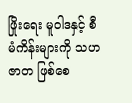ဖြိုးရေး မူဝါဒနှင့် စီမံကိန်းများကို သဟဇာတ ဖြစ်စေ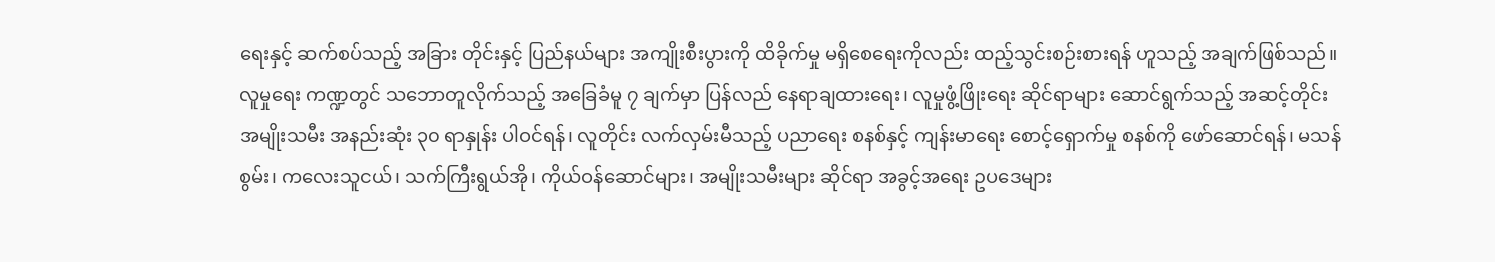ရေးနှင့် ဆက်စပ်သည့် အခြား တိုင်းနှင့် ပြည်နယ်များ အကျိုးစီးပွားကို ထိခိုက်မှု မရှိစေရေးကိုလည်း ထည့်သွင်းစဉ်းစားရန် ဟူသည့် အချက်ဖြစ်သည်။
လူမှုရေး ကဏ္ဍတွင် သဘောတူလိုက်သည့် အခြေခံမူ ၇ ချက်မှာ ပြန်လည် နေရာချထားရေး၊ လူမှုဖွံ့ဖြိုးရေး ဆိုင်ရာများ ဆောင်ရွက်သည့် အဆင့်တိုင်း အမျိုးသမီး အနည်းဆုံး ၃၀ ရာနှုန်း ပါဝင်ရန်၊ လူတိုင်း လက်လှမ်းမီသည့် ပညာရေး စနစ်နှင့် ကျန်းမာရေး စောင့်ရှောက်မှု စနစ်ကို ဖော်ဆောင်ရန်၊ မသန်စွမ်း၊ ကလေးသူငယ်၊ သက်ကြီးရွယ်အို၊ ကိုယ်ဝန်ဆောင်များ၊ အမျိုးသမီးများ ဆိုင်ရာ အခွင့်အရေး ဥပဒေများ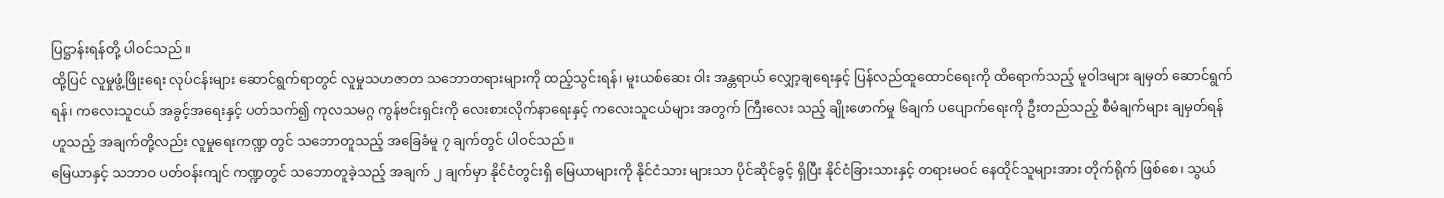ပြဋ္ဌာန်းရန်တို့ ပါဝင်သည်။
ထို့ပြင် လူမှုဖွံ့ဖြိုးရေး လုပ်ငန်းများ ဆောင်ရွက်ရာတွင် လူမှုသဟဇာတ သဘောတရားများကို ထည့်သွင်းရန်၊ မူးယစ်ဆေး ဝါး အန္တရာယ် လျှော့ချရေးနှင့် ပြန်လည်ထူထောင်ရေးကို ထိရောက်သည့် မူဝါဒများ ချမှတ် ဆောင်ရွက်ရန်၊ ကလေးသူငယ် အခွင့်အရေးနှင့် ပတ်သက်၍ ကုလသမဂ္ဂ ကွန်ဗင်းရှင်းကို လေးစားလိုက်နာရေးနှင့် ကလေးသူငယ်များ အတွက် ကြီးလေး သည့် ချိုးဖောက်မှု ၆ချက် ပပျောက်ရေးကို ဦးတည်သည့် စီမံချက်များ ချမှတ်ရန် ဟူသည့် အချက်တို့လည်း လူမှုရေးကဏ္ဍ တွင် သဘောတူသည့် အခြေခံမူ ၇ ချက်တွင် ပါဝင်သည်။
မြေယာနှင့် သဘာဝ ပတ်ဝန်းကျင် ကဏ္ဍတွင် သဘောတူခဲ့သည့် အချက် ၂ ချက်မှာ နိုင်ငံတွင်းရှိ မြေယာများကို နိုင်ငံသား များသာ ပိုင်ဆိုင်ခွင့် ရှိပြီး နိုင်ငံခြားသားနှင့် တရားမဝင် နေထိုင်သူများအား တိုက်ရိုက် ဖြစ်စေ၊ သွယ်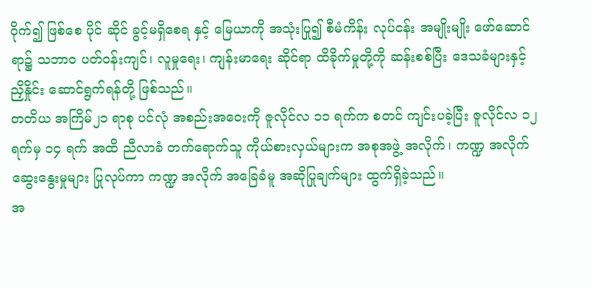ဝိုက်၍ ဖြစ်စေ ပိုင် ဆိုင် ခွင့်မရှိစေရ နှင့် မြေယာကို အသုံးပြု၍ စီမံကိန်း လုပ်ငန်း အမျိုးမျိုး ဖော်ဆောင်ရာ၌ သဘာဝ ပတ်ဝန်းကျင်၊ လူမှုရေး၊ ကျန်းမာရေး ဆိုင်ရာ ထိခိုက်မှုတို့ကို ဆန်းစစ်ပြီး ဒေသခံများနှင့် ညှိနှိုင်း ဆောင်ရွက်ရန်တို့ ဖြစ်သည်။
တတိယ အကြိမ်၂၁ ရာစု ပင်လုံ အစည်းအဝေးကို ဇူလိုင်လ ၁၁ ရက်က စတင် ကျင်းပခဲ့ပြီး ဇူလိုင်လ ၁၂ ရက်မှ ၁၄ ရက် အထိ ညီလာခံ တက်ရောက်သူ ကိုယ်စားလှယ်များက အစုအဖွဲ့ အလိုက်၊ ကဏ္ဍ အလိုက် ဆွေးနွေးမှုများ ပြုလုပ်ကာ ကဏ္ဍ အလိုက် အခြေခံမူ အဆိုပြုချက်များ ထွက်ရှိခဲ့သည်။
အ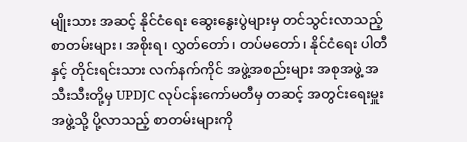မျိုးသား အဆင့် နိုင်ငံရေး ဆွေးနွေးပွဲများမှ တင်သွင်းလာသည့် စာတမ်းများ၊ အစိုးရ၊ လွှတ်တော်၊ တပ်မတော်၊ နိုင်ငံရေး ပါတီနှင့် တိုင်းရင်းသား လက်နက်ကိုင် အဖွဲ့အစည်းများ အစုအဖွဲ့ အသီးသီးတို့မှ UPDJC လုပ်ငန်းကော်မတီမှ တဆင့် အတွင်းရေးမှူး အဖွဲ့သို့ ပို့လာသည့် စာတမ်းများကို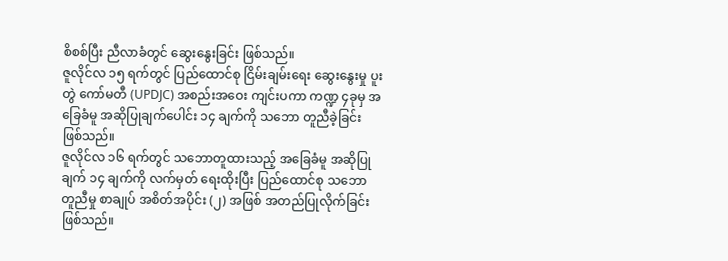စိစစ်ပြီး ညီလာခံတွင် ဆွေးနွေးခြင်း ဖြစ်သည်။
ဇူလိုင်လ ၁၅ ရက်တွင် ပြည်ထောင်စု ငြိမ်းချမ်းရေး ဆွေးနွေးမှု ပူးတွဲ ကော်မတီ (UPDJC) အစည်းအဝေး ကျင်းပကာ ကဏ္ဍ ၄ခုမှ အခြေခံမူ အဆိုပြုချက်ပေါင်း ၁၄ ချက်ကို သဘော တူညီခဲ့ခြင်း ဖြစ်သည်။
ဇူလိုင်လ ၁၆ ရက်တွင် သဘောတူထားသည့် အခြေခံမူ အဆိုပြုချက် ၁၄ ချက်ကို လက်မှတ် ရေးထိုးပြီး ပြည်ထောင်စု သဘော တူညီမှု စာချုပ် အစိတ်အပိုင်း (၂) အဖြစ် အတည်ပြုလိုက်ခြင်း ဖြစ်သည်။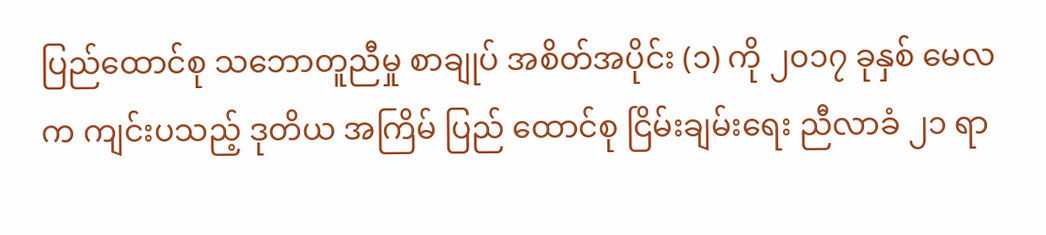ပြည်ထောင်စု သဘောတူညီမှု စာချုပ် အစိတ်အပိုင်း (၁) ကို ၂၀၁၇ ခုနှစ် မေလ က ကျင်းပသည့် ဒုတိယ အကြိမ် ပြည် ထောင်စု ငြိမ်းချမ်းရေး ညီလာခံ ၂၁ ရာ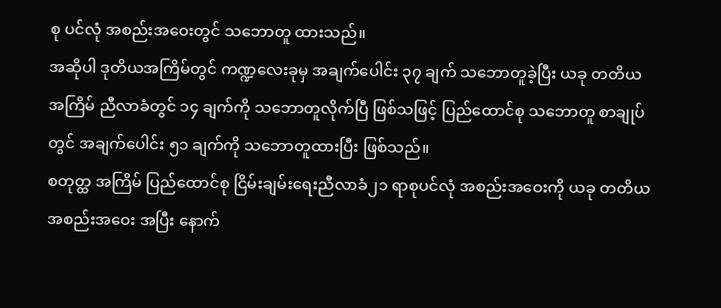စု ပင်လုံ အစည်းအဝေးတွင် သဘောတူ ထားသည်။
အဆိုပါ ဒုတိယအကြိမ်တွင် ကဏ္ဍလေးခုမှ အချက်ပေါင်း ၃၇ ချက် သဘောတူခဲ့ပြီး ယခု တတိယအကြိမ် ညီလာခံတွင် ၁၄ ချက်ကို သဘောတူလိုက်ပြီ ဖြစ်သဖြင့် ပြည်ထောင်စု သဘောတူ စာချုပ်တွင် အချက်ပေါင်း ၅၁ ချက်ကို သဘောတူထားပြီး ဖြစ်သည်။
စတုတ္ထ အကြိမ် ပြည်ထောင်စု ငြိမ်းချမ်းရေးညီလာခံ၂၁ ရာစုပင်လုံ အစည်းအဝေးကို ယခု တတိယ အစည်းအဝေး အပြီး နောက်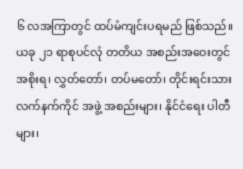၆ လအကြာတွင် ထပ်မံကျင်းပရမည် ဖြစ်သည်။
ယခု ၂၁ ရာစုပင်လုံ တတိယ အစည်းအဝေးတွင် အစိုးရ၊ လွှတ်တော်၊ တပ်မတော်၊ တိုင်းရင်းသား လက်နက်ကိုင် အဖွဲ့ အစည်းများ၊ နိုင်ငံရေး ပါတီများ၊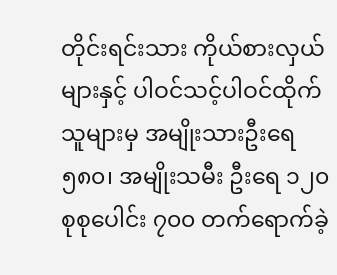တိုင်းရင်းသား ကိုယ်စားလှယ်များနှင့် ပါဝင်သင့်ပါဝင်ထိုက်သူများမှ အမျိုးသားဦးရေ ၅၈၀၊ အမျိုးသမီး ဦးရေ ၁၂၀ စုစုပေါင်း ၇၀၀ တက်ရောက်ခဲ့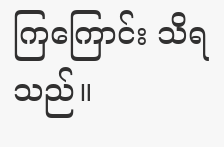ကြကြောင်း သိရသည်။